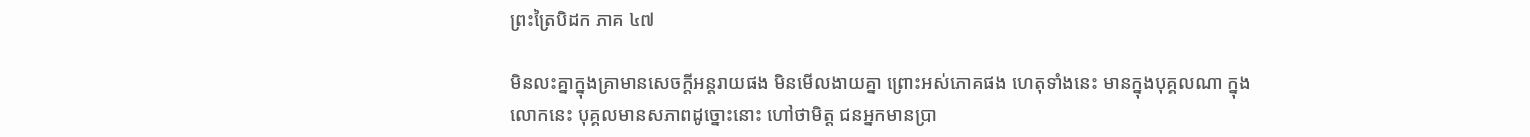ព្រះត្រៃបិដក ភាគ ៤៧

មិនលះគ្នាក្នុងគ្រាមានសេចក្តីអន្តរាយផង មិនមើលងាយគ្នា ព្រោះអស់ភោគផង ហេតុទាំងនេះ មានក្នុងបុគ្គលណា ក្នុងលោកនេះ បុគ្គលមានសភាពដូច្នោះនោះ ហៅថាមិត្ត ជនអ្នកមានប្រា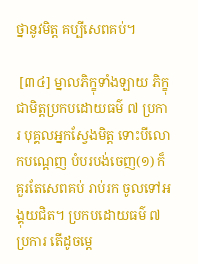ថ្នានូវមិត្ត គប្បីសេពគប់។

 [៣៤] ម្នាលភិក្ខុទាំងឡាយ ភិក្ខុជាមិត្តប្រកបដោយធម៌ ៧ ប្រការ បុគ្គលអ្នកស្វែងមិត្ត ទោះបីលោកបណ្តេញ បំបរបង់ចេញ(១) ក៏គួរតែសេពគប់ រាប់រក ចូលទៅអង្គុយជិត។ ប្រកបដោយធម៌ ៧ ប្រការ តើដូចម្តេ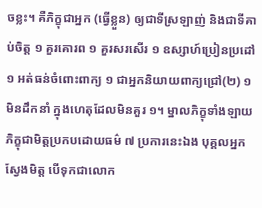ចខ្លះ។ គឺភិក្ខុជាអ្នក (ធ្វើខ្លួន) ឲ្យជាទីស្រឡាញ់ និងជាទីគាប់ចិត្ត ១ គួរគោរព ១ គួរសរសើរ ១ ឧស្សាហ៍ប្រៀនប្រដៅ ១ អត់ធន់ចំពោះពាក្យ ១ ជាអ្នកនិយាយពាក្យជ្រៅ(២) ១ មិនដឹកនាំ ក្នុងហេតុដែលមិនគួរ ១។ ម្នាលភិក្ខុទាំងឡាយ ភិក្ខុជាមិត្តប្រកបដោយធម៌ ៧ ប្រការនេះឯង បុគ្គលអ្នកស្វែងមិត្ត បើទុកជាលោក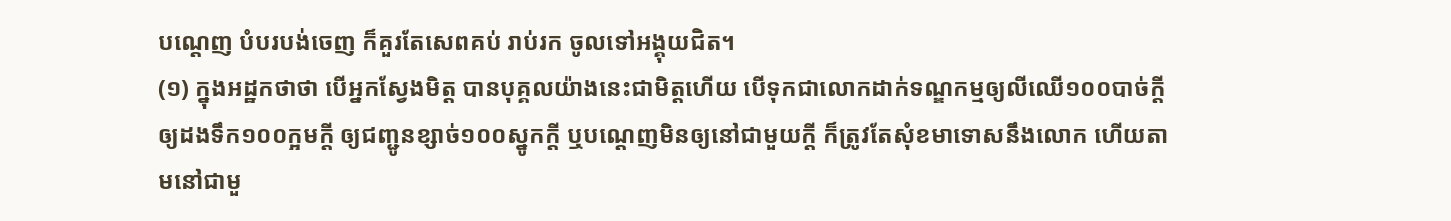បណ្តេញ បំបរបង់ចេញ ក៏គួរតែសេពគប់ រាប់រក ចូលទៅអង្គុយជិត។
(១) ក្នុងអដ្ឋកថាថា បើអ្នកស្វែងមិត្ត បានបុគ្គលយ៉ាងនេះជាមិត្តហើយ បើទុកជាលោកដាក់ទណ្ឌកម្មឲ្យលីឈើ១០០បាច់ក្តី ឲ្យដងទឹក១០០ក្អមក្តី ឲ្យជញ្ជូនខ្សាច់១០០ស្នូកក្តី ឬបណ្តេញមិនឲ្យនៅជាមួយក្តី ក៏ត្រូវតែសុំខមាទោសនឹងលោក ហើយតាមនៅជាមួ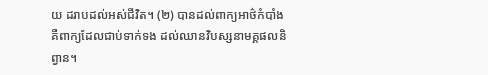យ ដរាបដល់អស់ជីវិត។ (២) បានដល់ពាក្យអាថ៌កំបាំង គឺពាក្យដែលជាប់ទាក់ទង ដល់ឈានវិបស្សនាមគ្គផលនិព្វាន។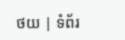ថយ | ទំព័រ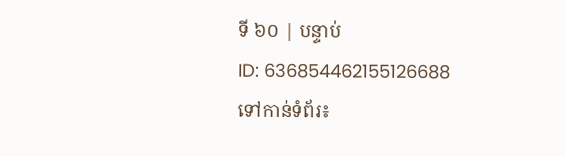ទី ៦០ | បន្ទាប់
ID: 636854462155126688
ទៅកាន់ទំព័រ៖